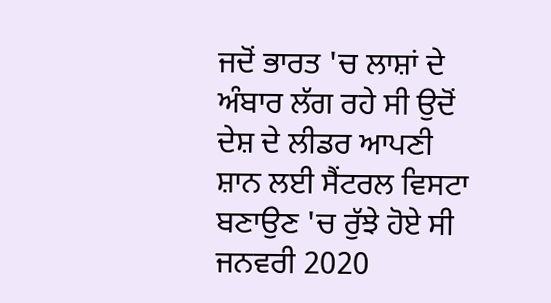ਜਦੋਂ ਭਾਰਤ 'ਚ ਲਾਸ਼ਾਂ ਦੇ ਅੰਬਾਰ ਲੱਗ ਰਹੇ ਸੀ ਉਦੋਂ ਦੇਸ਼ ਦੇ ਲੀਡਰ ਆਪਣੀ ਸ਼ਾਨ ਲਈ ਸੈਂਟਰਲ ਵਿਸਟਾ ਬਣਾਉਣ 'ਚ ਰੁੱਝੇ ਹੋਏ ਸੀ
ਜਨਵਰੀ 2020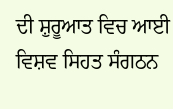ਦੀ ਸ਼ੁਰੂਆਤ ਵਿਚ ਆਈ ਵਿਸ਼ਵ ਸਿਹਤ ਸੰਗਠਨ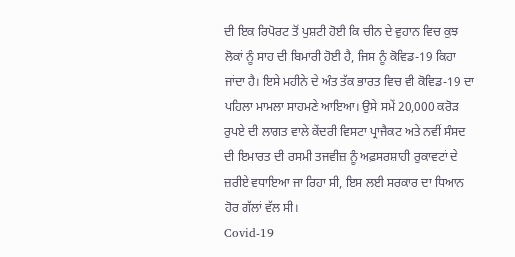ਦੀ ਇਕ ਰਿਪੋਰਟ ਤੋਂ ਪੁਸ਼ਟੀ ਹੋਈ ਕਿ ਚੀਨ ਦੇ ਵੁਹਾਨ ਵਿਚ ਕੁਝ ਲੋਕਾਂ ਨੂੰ ਸਾਹ ਦੀ ਬਿਮਾਰੀ ਹੋਈ ਹੈ, ਜਿਸ ਨੂੰ ਕੋਵਿਡ-19 ਕਿਹਾ ਜਾਂਦਾ ਹੈ। ਇਸੇ ਮਹੀਨੇ ਦੇ ਅੰਤ ਤੱਕ ਭਾਰਤ ਵਿਚ ਵੀ ਕੋਵਿਡ-19 ਦਾ ਪਹਿਲਾ ਮਾਮਲਾ ਸਾਹਮਣੇ ਆਇਆ। ਉਸੇ ਸਮੇਂ 20,000 ਕਰੋੜ ਰੁਪਏ ਦੀ ਲਾਗਤ ਵਾਲੇ ਕੇਂਦਰੀ ਵਿਸਟਾ ਪ੍ਰਾਜੈਕਟ ਅਤੇ ਨਵੀਂ ਸੰਸਦ ਦੀ ਇਮਾਰਤ ਦੀ ਰਸਮੀ ਤਜਵੀਜ਼ ਨੂੰ ਅਫ਼ਸਰਸ਼ਾਹੀ ਰੁਕਾਵਟਾਂ ਦੇ ਜ਼ਰੀਏ ਵਧਾਇਆ ਜਾ ਰਿਹਾ ਸੀ, ਇਸ ਲਈ ਸਰਕਾਰ ਦਾ ਧਿਆਨ ਹੋਰ ਗੱਲਾਂ ਵੱਲ ਸੀ।
Covid-19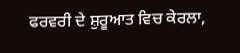ਫਰਵਰੀ ਦੇ ਸ਼ੁਰੂਆਤ ਵਿਚ ਕੇਰਲਾ,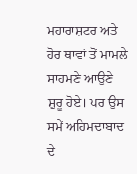ਮਹਾਰਾਸ਼ਟਰ ਅਤੇ ਹੋਰ ਥਾਵਾਂ ਤੋਂ ਮਾਮਲੇ ਸਾਹਮਣੇ ਆਉਣੇ ਸ਼ੁਰੂ ਹੋਏ। ਪਰ ਉਸ ਸਮੇਂ ਅਹਿਮਦਾਬਾਦ ਦੇ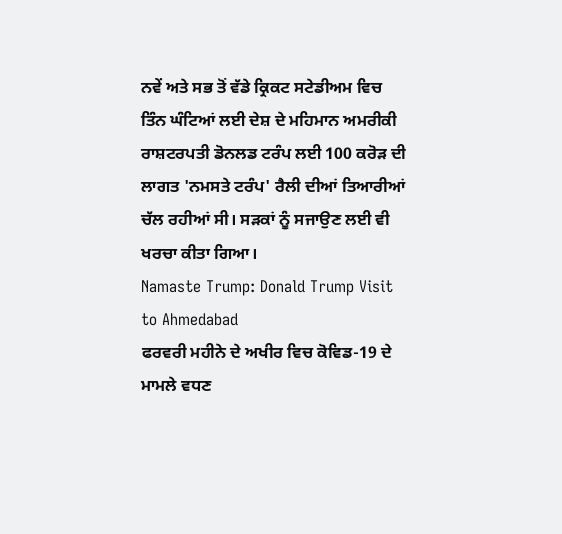ਨਵੇਂ ਅਤੇ ਸਭ ਤੋਂ ਵੱਡੇ ਕ੍ਰਿਕਟ ਸਟੇਡੀਅਮ ਵਿਚ ਤਿੰਨ ਘੰਟਿਆਂ ਲਈ ਦੇਸ਼ ਦੇ ਮਹਿਮਾਨ ਅਮਰੀਕੀ ਰਾਸ਼ਟਰਪਤੀ ਡੋਨਲਡ ਟਰੰਪ ਲਈ 100 ਕਰੋੜ ਦੀ ਲਾਗਤ 'ਨਮਸਤੇ ਟਰੰਪ' ਰੈਲੀ ਦੀਆਂ ਤਿਆਰੀਆਂ ਚੱਲ ਰਹੀਆਂ ਸੀ। ਸੜਕਾਂ ਨੂੰ ਸਜਾਉਣ ਲਈ ਵੀ ਖਰਚਾ ਕੀਤਾ ਗਿਆ।
Namaste Trump: Donald Trump Visit to Ahmedabad
ਫਰਵਰੀ ਮਹੀਨੇ ਦੇ ਅਖੀਰ ਵਿਚ ਕੋਵਿਡ-19 ਦੇ ਮਾਮਲੇ ਵਧਣ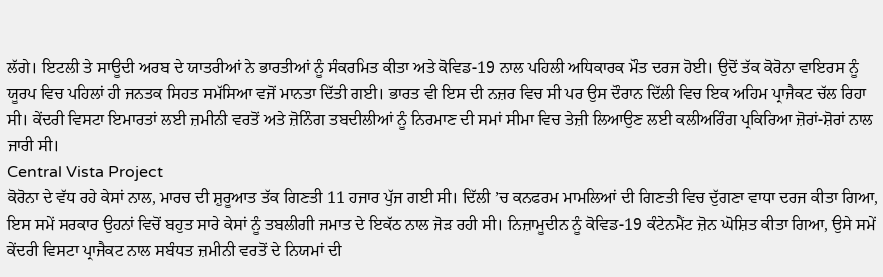ਲੱਗੇ। ਇਟਲੀ ਤੇ ਸਾਊਦੀ ਅਰਬ ਦੇ ਯਾਤਰੀਆਂ ਨੇ ਭਾਰਤੀਆਂ ਨੂੰ ਸੰਕਰਮਿਤ ਕੀਤਾ ਅਤੇ ਕੋਵਿਡ-19 ਨਾਲ ਪਹਿਲੀ ਅਧਿਕਾਰਕ ਮੌਤ ਦਰਜ ਹੋਈ। ਉਦੋਂ ਤੱਕ ਕੋਰੋਨਾ ਵਾਇਰਸ ਨੂੰ ਯੂਰਪ ਵਿਚ ਪਹਿਲਾਂ ਹੀ ਜਨਤਕ ਸਿਹਤ ਸਮੱਸਿਆ ਵਜੋਂ ਮਾਨਤਾ ਦਿੱਤੀ ਗਈ। ਭਾਰਤ ਵੀ ਇਸ ਦੀ ਨਜ਼ਰ ਵਿਚ ਸੀ ਪਰ ਉਸ ਦੌਰਾਨ ਦਿੱਲੀ ਵਿਚ ਇਕ ਅਹਿਮ ਪ੍ਰਾਜੈਕਟ ਚੱਲ ਰਿਹਾ ਸੀ। ਕੇਂਦਰੀ ਵਿਸਟਾ ਇਮਾਰਤਾਂ ਲਈ ਜ਼ਮੀਨੀ ਵਰਤੋਂ ਅਤੇ ਜ਼ੋਨਿੰਗ ਤਬਦੀਲੀਆਂ ਨੂੰ ਨਿਰਮਾਣ ਦੀ ਸਮਾਂ ਸੀਮਾ ਵਿਚ ਤੇਜ਼ੀ ਲਿਆਉਣ ਲਈ ਕਲੀਅਰਿੰਗ ਪ੍ਰਕਿਰਿਆ ਜ਼ੋਰਾਂ-ਸ਼ੋਰਾਂ ਨਾਲ ਜਾਰੀ ਸੀ।
Central Vista Project
ਕੋਰੋਨਾ ਦੇ ਵੱਧ ਰਹੇ ਕੇਸਾਂ ਨਾਲ, ਮਾਰਚ ਦੀ ਸ਼ੁਰੂਆਤ ਤੱਕ ਗਿਣਤੀ 11 ਹਜਾਰ ਪੁੱਜ ਗਈ ਸੀ। ਦਿੱਲੀ ’ਚ ਕਨਫਰਮ ਮਾਮਲਿਆਂ ਦੀ ਗਿਣਤੀ ਵਿਚ ਦੁੱਗਣਾ ਵਾਧਾ ਦਰਜ ਕੀਤਾ ਗਿਆ, ਇਸ ਸਮੇਂ ਸਰਕਾਰ ਉਹਨਾਂ ਵਿਚੋਂ ਬਹੁਤ ਸਾਰੇ ਕੇਸਾਂ ਨੂੰ ਤਬਲੀਗੀ ਜਮਾਤ ਦੇ ਇਕੱਠ ਨਾਲ ਜੋੜ ਰਹੀ ਸੀ। ਨਿਜ਼ਾਮੂਦੀਨ ਨੂੰ ਕੋਵਿਡ-19 ਕੰਟੇਨਮੈਂਟ ਜ਼ੋਨ ਘੋਸ਼ਿਤ ਕੀਤਾ ਗਿਆ, ਉਸੇ ਸਮੇਂ ਕੇਂਦਰੀ ਵਿਸਟਾ ਪ੍ਰਾਜੈਕਟ ਨਾਲ ਸਬੰਧਤ ਜ਼ਮੀਨੀ ਵਰਤੋਂ ਦੇ ਨਿਯਮਾਂ ਦੀ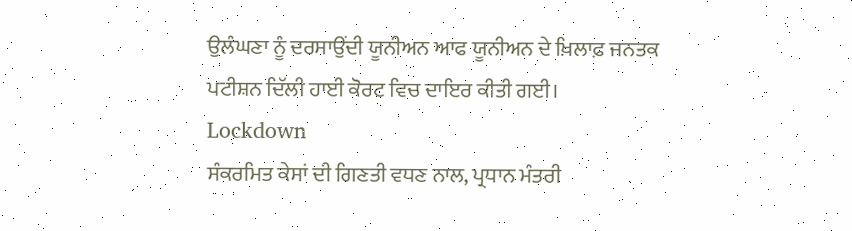ਉਲੰਘਣਾ ਨੂੰ ਦਰਸਾਉਂਦੀ ਯੂਨੀਅਨ ਆਫ ਯੂਨੀਅਨ ਦੇ ਖ਼ਿਲਾਫ਼ ਜਨਤਕ ਪਟੀਸ਼ਨ ਦਿੱਲੀ ਹਾਈ ਕੋਰਟ ਵਿਚ ਦਾਇਰ ਕੀਤੀ ਗਈ।
Lockdown
ਸੰਕਰਮਿਤ ਕੇਸਾਂ ਦੀ ਗਿਣਤੀ ਵਧਣ ਨਾਲ, ਪ੍ਰਧਾਨ ਮੰਤਰੀ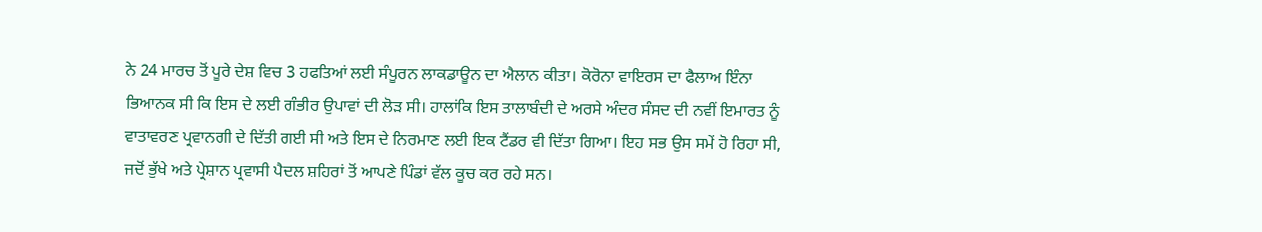ਨੇ 24 ਮਾਰਚ ਤੋਂ ਪੂਰੇ ਦੇਸ਼ ਵਿਚ 3 ਹਫਤਿਆਂ ਲਈ ਸੰਪੂਰਨ ਲਾਕਡਾਊਨ ਦਾ ਐਲਾਨ ਕੀਤਾ। ਕੋਰੋਨਾ ਵਾਇਰਸ ਦਾ ਫੈਲਾਅ ਇੰਨਾ ਭਿਆਨਕ ਸੀ ਕਿ ਇਸ ਦੇ ਲਈ ਗੰਭੀਰ ਉਪਾਵਾਂ ਦੀ ਲੋੜ ਸੀ। ਹਾਲਾਂਕਿ ਇਸ ਤਾਲਾਬੰਦੀ ਦੇ ਅਰਸੇ ਅੰਦਰ ਸੰਸਦ ਦੀ ਨਵੀਂ ਇਮਾਰਤ ਨੂੰ ਵਾਤਾਵਰਣ ਪ੍ਰਵਾਨਗੀ ਦੇ ਦਿੱਤੀ ਗਈ ਸੀ ਅਤੇ ਇਸ ਦੇ ਨਿਰਮਾਣ ਲਈ ਇਕ ਟੈਂਡਰ ਵੀ ਦਿੱਤਾ ਗਿਆ। ਇਹ ਸਭ ਉਸ ਸਮੇਂ ਹੋ ਰਿਹਾ ਸੀ, ਜਦੋਂ ਭੁੱਖੇ ਅਤੇ ਪ੍ਰੇਸ਼ਾਨ ਪ੍ਰਵਾਸੀ ਪੈਦਲ ਸ਼ਹਿਰਾਂ ਤੋਂ ਆਪਣੇ ਪਿੰਡਾਂ ਵੱਲ ਕੂਚ ਕਰ ਰਹੇ ਸਨ।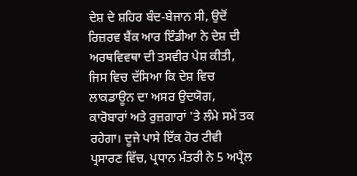ਦੇਸ਼ ਦੇ ਸ਼ਹਿਰ ਬੰਦ-ਬੇਜਾਨ ਸੀ, ਉਦੋਂ ਰਿਜ਼ਰਵ ਬੈਂਕ ਆਰ ਇੰਡੀਆ ਨੇ ਦੇਸ਼ ਦੀ ਅਰਥਵਿਵਥਾ ਦੀ ਤਸਵੀਰ ਪੇਸ਼ ਕੀਤੀ, ਜਿਸ ਵਿਚ ਦੱਸਿਆ ਕਿ ਦੇਸ਼ ਵਿਚ ਲਾਕਡਾਊਨ ਦਾ ਅਸਰ ਉਦਯੋਗ, ਕਾਰੋਬਾਰਾਂ ਅਤੇ ਰੁਜ਼ਗਾਰਾਂ 'ਤੇ ਲੰਮੇ ਸਮੇਂ ਤਕ ਰਹੇਗਾ। ਦੂਜੇ ਪਾਸੇ ਇੱਕ ਹੋਰ ਟੀਵੀ ਪ੍ਰਸਾਰਣ ਵਿੱਚ, ਪ੍ਰਧਾਨ ਮੰਤਰੀ ਨੇ 5 ਅਪ੍ਰੈਲ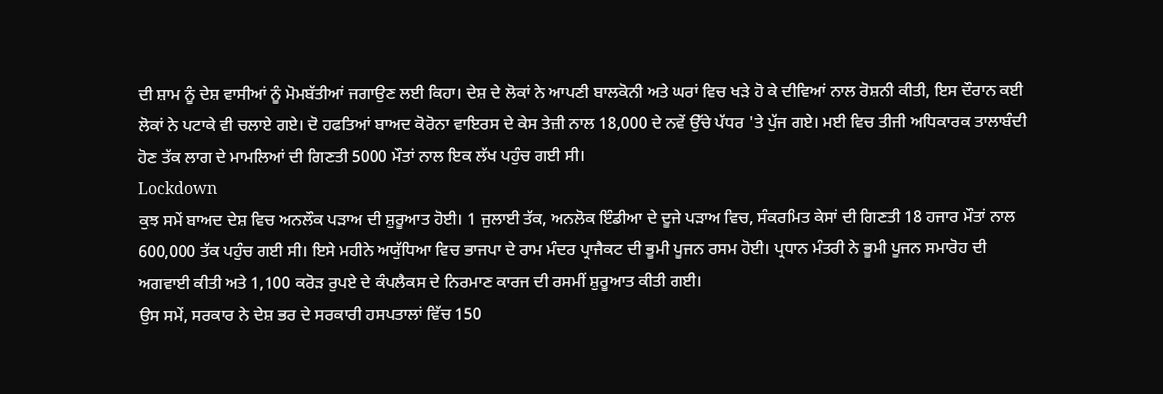ਦੀ ਸ਼ਾਮ ਨੂੰ ਦੇਸ਼ ਵਾਸੀਆਂ ਨੂੰ ਮੋਮਬੱਤੀਆਂ ਜਗਾਉਣ ਲਈ ਕਿਹਾ। ਦੇਸ਼ ਦੇ ਲੋਕਾਂ ਨੇ ਆਪਣੀ ਬਾਲਕੋਨੀ ਅਤੇ ਘਰਾਂ ਵਿਚ ਖੜੇ ਹੋ ਕੇ ਦੀਵਿਆਂ ਨਾਲ ਰੋਸ਼ਨੀ ਕੀਤੀ, ਇਸ ਦੌਰਾਨ ਕਈ ਲੋਕਾਂ ਨੇ ਪਟਾਕੇ ਵੀ ਚਲਾਏ ਗਏ। ਦੋ ਹਫਤਿਆਂ ਬਾਅਦ ਕੋਰੋਨਾ ਵਾਇਰਸ ਦੇ ਕੇਸ ਤੇਜ਼ੀ ਨਾਲ 18,000 ਦੇ ਨਵੇਂ ਉੱਚੇ ਪੱਧਰ 'ਤੇ ਪੁੱਜ ਗਏ। ਮਈ ਵਿਚ ਤੀਜੀ ਅਧਿਕਾਰਕ ਤਾਲਾਬੰਦੀ ਹੋਣ ਤੱਕ ਲਾਗ ਦੇ ਮਾਮਲਿਆਂ ਦੀ ਗਿਣਤੀ 5000 ਮੌਤਾਂ ਨਾਲ ਇਕ ਲੱਖ ਪਹੁੰਚ ਗਈ ਸੀ।
Lockdown
ਕੁਝ ਸਮੇਂ ਬਾਅਦ ਦੇਸ਼ ਵਿਚ ਅਨਲੌਕ ਪੜਾਅ ਦੀ ਸ਼ੁਰੂਆਤ ਹੋਈ। 1 ਜੁਲਾਈ ਤੱਕ, ਅਨਲੋਕ ਇੰਡੀਆ ਦੇ ਦੂਜੇ ਪੜਾਅ ਵਿਚ, ਸੰਕਰਮਿਤ ਕੇਸਾਂ ਦੀ ਗਿਣਤੀ 18 ਹਜਾਰ ਮੌਤਾਂ ਨਾਲ 600,000 ਤੱਕ ਪਹੁੰਚ ਗਈ ਸੀ। ਇਸੇ ਮਹੀਨੇ ਅਯੁੱਧਿਆ ਵਿਚ ਭਾਜਪਾ ਦੇ ਰਾਮ ਮੰਦਰ ਪ੍ਰਾਜੈਕਟ ਦੀ ਭੂਮੀ ਪੂਜਨ ਰਸਮ ਹੋਈ। ਪ੍ਰਧਾਨ ਮੰਤਰੀ ਨੇ ਭੂਮੀ ਪੂਜਨ ਸਮਾਰੋਹ ਦੀ ਅਗਵਾਈ ਕੀਤੀ ਅਤੇ 1,100 ਕਰੋੜ ਰੁਪਏ ਦੇ ਕੰਪਲੈਕਸ ਦੇ ਨਿਰਮਾਣ ਕਾਰਜ ਦੀ ਰਸਮੀਂ ਸ਼ੁਰੂਆਤ ਕੀਤੀ ਗਈ।
ਉਸ ਸਮੇਂ, ਸਰਕਾਰ ਨੇ ਦੇਸ਼ ਭਰ ਦੇ ਸਰਕਾਰੀ ਹਸਪਤਾਲਾਂ ਵਿੱਚ 150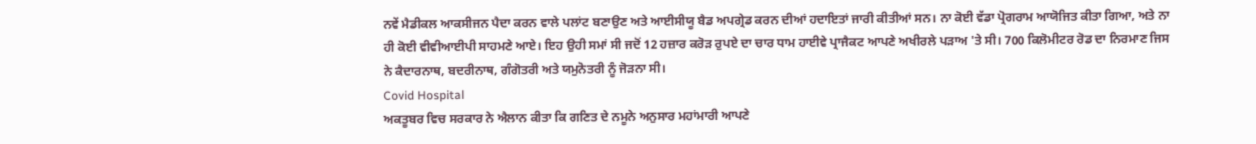ਨਵੇਂ ਮੈਡੀਕਲ ਆਕਸੀਜਨ ਪੈਦਾ ਕਰਨ ਵਾਲੇ ਪਲਾਂਟ ਬਣਾਉਣ ਅਤੇ ਆਈਸੀਯੂ ਬੈਡ ਅਪਗ੍ਰੇਡ ਕਰਨ ਦੀਆਂ ਹਦਾਇਤਾਂ ਜਾਰੀ ਕੀਤੀਆਂ ਸਨ। ਨਾ ਕੋਈ ਵੱਡਾ ਪ੍ਰੋਗਰਾਮ ਆਯੋਜਿਤ ਕੀਤਾ ਗਿਆ, ਅਤੇ ਨਾ ਹੀ ਕੋਈ ਵੀਵੀਆਈਪੀ ਸਾਹਮਣੇ ਆਏ। ਇਹ ਉਹੀ ਸਮਾਂ ਸੀ ਜਦੋਂ 12 ਹਜ਼ਾਰ ਕਰੋੜ ਰੁਪਏ ਦਾ ਚਾਰ ਧਾਮ ਹਾਈਵੇ ਪ੍ਰਾਜੈਕਟ ਆਪਣੇ ਅਖੀਰਲੇ ਪੜਾਅ 'ਤੇ ਸੀ। 700 ਕਿਲੋਮੀਟਰ ਰੋਡ ਦਾ ਨਿਰਮਾਣ ਜਿਸ ਨੇ ਕੈਦਾਰਨਾਥ, ਬਦਰੀਨਾਥ, ਗੰਗੋਤਰੀ ਅਤੇ ਯਮੁਨੋਤਰੀ ਨੂੰ ਜੋੜਨਾ ਸੀ।
Covid Hospital
ਅਕਤੂਬਰ ਵਿਚ ਸਰਕਾਰ ਨੇ ਐਲਾਨ ਕੀਤਾ ਕਿ ਗਣਿਤ ਦੇ ਨਮੂਨੇ ਅਨੁਸਾਰ ਮਹਾਂਮਾਰੀ ਆਪਣੇ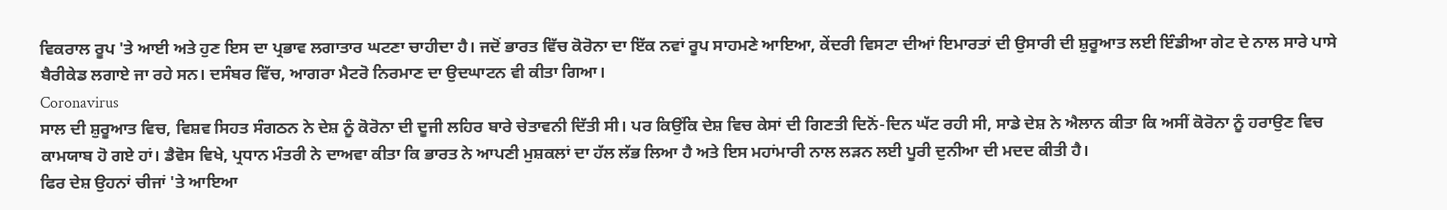ਵਿਕਰਾਲ ਰੂਪ 'ਤੇ ਆਈ ਅਤੇ ਹੁਣ ਇਸ ਦਾ ਪ੍ਰਭਾਵ ਲਗਾਤਾਰ ਘਟਣਾ ਚਾਹੀਦਾ ਹੈ। ਜਦੋਂ ਭਾਰਤ ਵਿੱਚ ਕੋਰੋਨਾ ਦਾ ਇੱਕ ਨਵਾਂ ਰੂਪ ਸਾਹਮਣੇ ਆਇਆ, ਕੇਂਦਰੀ ਵਿਸਟਾ ਦੀਆਂ ਇਮਾਰਤਾਂ ਦੀ ਉਸਾਰੀ ਦੀ ਸ਼ੁਰੂਆਤ ਲਈ ਇੰਡੀਆ ਗੇਟ ਦੇ ਨਾਲ ਸਾਰੇ ਪਾਸੇ ਬੈਰੀਕੇਡ ਲਗਾਏ ਜਾ ਰਹੇ ਸਨ। ਦਸੰਬਰ ਵਿੱਚ, ਆਗਰਾ ਮੈਟਰੋ ਨਿਰਮਾਣ ਦਾ ਉਦਘਾਟਨ ਵੀ ਕੀਤਾ ਗਿਆ।
Coronavirus
ਸਾਲ ਦੀ ਸ਼ੁਰੂਆਤ ਵਿਚ, ਵਿਸ਼ਵ ਸਿਹਤ ਸੰਗਠਨ ਨੇ ਦੇਸ਼ ਨੂੰ ਕੋਰੋਨਾ ਦੀ ਦੂਜੀ ਲਹਿਰ ਬਾਰੇ ਚੇਤਾਵਨੀ ਦਿੱਤੀ ਸੀ। ਪਰ ਕਿਉਂਕਿ ਦੇਸ਼ ਵਿਚ ਕੇਸਾਂ ਦੀ ਗਿਣਤੀ ਦਿਨੋਂ-ਦਿਨ ਘੱਟ ਰਹੀ ਸੀ, ਸਾਡੇ ਦੇਸ਼ ਨੇ ਐਲਾਨ ਕੀਤਾ ਕਿ ਅਸੀਂ ਕੋਰੋਨਾ ਨੂੰ ਹਰਾਉਣ ਵਿਚ ਕਾਮਯਾਬ ਹੋ ਗਏ ਹਾਂ। ਡੈਵੋਸ ਵਿਖੇ, ਪ੍ਰਧਾਨ ਮੰਤਰੀ ਨੇ ਦਾਅਵਾ ਕੀਤਾ ਕਿ ਭਾਰਤ ਨੇ ਆਪਣੀ ਮੁਸ਼ਕਲਾਂ ਦਾ ਹੱਲ ਲੱਭ ਲਿਆ ਹੈ ਅਤੇ ਇਸ ਮਹਾਂਮਾਰੀ ਨਾਲ ਲੜਨ ਲਈ ਪੂਰੀ ਦੁਨੀਆ ਦੀ ਮਦਦ ਕੀਤੀ ਹੈ।
ਫਿਰ ਦੇਸ਼ ਉਹਨਾਂ ਚੀਜਾਂ 'ਤੇ ਆਇਆ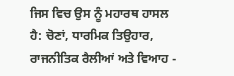ਜਿਸ ਵਿਚ ਉਸ ਨੂੰ ਮਹਾਰਥ ਹਾਸਲ ਹੈ: ਚੋਣਾਂ, ਧਾਰਮਿਕ ਤਿਉਹਾਰ, ਰਾਜਨੀਤਿਕ ਰੈਲੀਆਂ ਅਤੇ ਵਿਆਹ -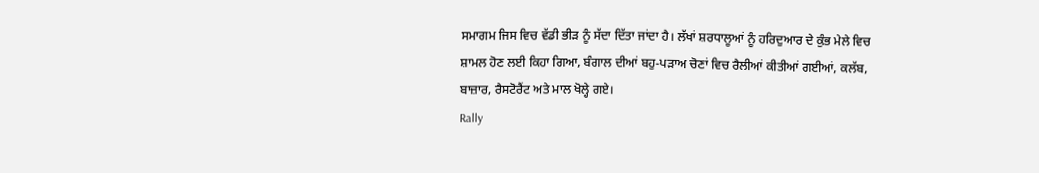ਸਮਾਗਮ ਜਿਸ ਵਿਚ ਵੱਡੀ ਭੀੜ ਨੂੰ ਸੱਦਾ ਦਿੱਤਾ ਜਾਂਦਾ ਹੈ। ਲੱਖਾਂ ਸ਼ਰਧਾਲੂਆਂ ਨੂੰ ਹਰਿਦੁਆਰ ਦੇ ਕੁੰਭ ਮੇਲੇ ਵਿਚ ਸ਼ਾਮਲ ਹੋਣ ਲਈ ਕਿਹਾ ਗਿਆ, ਬੰਗਾਲ ਦੀਆਂ ਬਹੁ-ਪੜਾਅ ਚੋਣਾਂ ਵਿਚ ਰੈਲੀਆਂ ਕੀਤੀਆਂ ਗਈਆਂ, ਕਲੱਬ, ਬਾਜ਼ਾਰ, ਰੈਸਟੋਰੈਂਟ ਅਤੇ ਮਾਲ ਖੋਲ੍ਹੇ ਗਏ।
Rally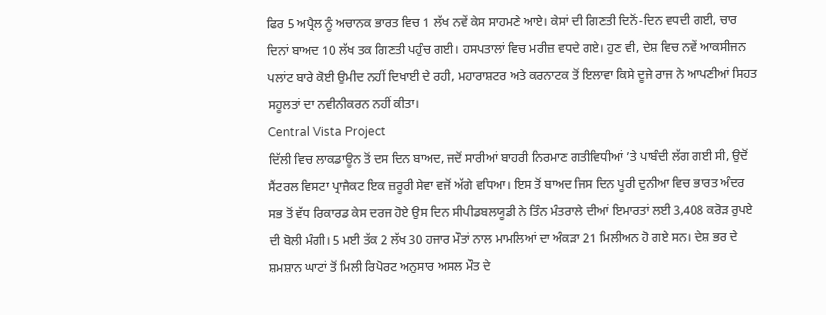ਫਿਰ 5 ਅਪ੍ਰੈਲ ਨੂੰ ਅਚਾਨਕ ਭਾਰਤ ਵਿਚ 1 ਲੱਖ ਨਵੇਂ ਕੇਸ ਸਾਹਮਣੇ ਆਏ। ਕੇਸਾਂ ਦੀ ਗਿਣਤੀ ਦਿਨੋਂ-ਦਿਨ ਵਧਦੀ ਗਈ, ਚਾਰ ਦਿਨਾਂ ਬਾਅਦ 10 ਲੱਖ ਤਕ ਗਿਣਤੀ ਪਹੁੰਚ ਗਈ। ਹਸਪਤਾਲਾਂ ਵਿਚ ਮਰੀਜ਼ ਵਧਦੇ ਗਏ। ਹੁਣ ਵੀ, ਦੇਸ਼ ਵਿਚ ਨਵੇਂ ਆਕਸੀਜਨ ਪਲਾਂਟ ਬਾਰੇ ਕੋਈ ਉਮੀਦ ਨਹੀਂ ਦਿਖਾਈ ਦੇ ਰਹੀ, ਮਹਾਰਾਸ਼ਟਰ ਅਤੇ ਕਰਨਾਟਕ ਤੋਂ ਇਲਾਵਾ ਕਿਸੇ ਦੂਜੇ ਰਾਜ ਨੇ ਆਪਣੀਆਂ ਸਿਹਤ ਸਹੂਲਤਾਂ ਦਾ ਨਵੀਨੀਕਰਨ ਨਹੀਂ ਕੀਤਾ।
Central Vista Project
ਦਿੱਲੀ ਵਿਚ ਲਾਕਡਾਊਨ ਤੋਂ ਦਸ ਦਿਨ ਬਾਅਦ, ਜਦੋਂ ਸਾਰੀਆਂ ਬਾਹਰੀ ਨਿਰਮਾਣ ਗਤੀਵਿਧੀਆਂ ’ਤੇ ਪਾਬੰਦੀ ਲੱਗ ਗਈ ਸੀ, ਉਦੋਂ ਸੈਂਟਰਲ ਵਿਸਟਾ ਪ੍ਰਾਜੈਕਟ ਇਕ ਜ਼ਰੂਰੀ ਸੇਵਾ ਵਜੋਂ ਅੱਗੇ ਵਧਿਆ। ਇਸ ਤੋਂ ਬਾਅਦ ਜਿਸ ਦਿਨ ਪੂਰੀ ਦੁਨੀਆ ਵਿਚ ਭਾਰਤ ਅੰਦਰ ਸਭ ਤੋਂ ਵੱਧ ਰਿਕਾਰਡ ਕੇਸ ਦਰਜ ਹੋਏ ਉਸ ਦਿਨ ਸੀਪੀਡਬਲਯੂਡੀ ਨੇ ਤਿੰਨ ਮੰਤਰਾਲੇ ਦੀਆਂ ਇਮਾਰਤਾਂ ਲਈ 3,408 ਕਰੋੜ ਰੁਪਏ ਦੀ ਬੋਲੀ ਮੰਗੀ। 5 ਮਈ ਤੱਕ 2 ਲੱਖ 30 ਹਜਾਰ ਮੌਤਾਂ ਨਾਲ ਮਾਮਲਿਆਂ ਦਾ ਅੰਕੜਾ 21 ਮਿਲੀਅਨ ਹੋ ਗਏ ਸਨ। ਦੇਸ਼ ਭਰ ਦੇ ਸ਼ਮਸ਼ਾਨ ਘਾਟਾਂ ਤੋਂ ਮਿਲੀ ਰਿਪੋਰਟ ਅਨੁਸਾਰ ਅਸਲ ਮੌਤ ਦੇ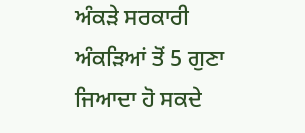ਅੰਕੜੇ ਸਰਕਾਰੀ ਅੰਕੜਿਆਂ ਤੋਂ 5 ਗੁਣਾ ਜਿਆਦਾ ਹੋ ਸਕਦੇ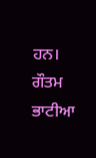ਹਨ।
ਗੌਤਮ ਭਾਟੀਆ